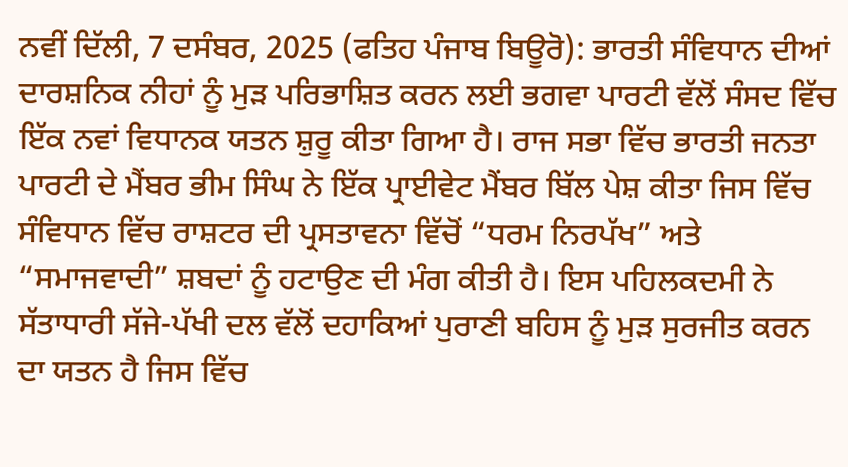ਨਵੀਂ ਦਿੱਲੀ, 7 ਦਸੰਬਰ, 2025 (ਫਤਿਹ ਪੰਜਾਬ ਬਿਊਰੋ): ਭਾਰਤੀ ਸੰਵਿਧਾਨ ਦੀਆਂ ਦਾਰਸ਼ਨਿਕ ਨੀਹਾਂ ਨੂੰ ਮੁੜ ਪਰਿਭਾਸ਼ਿਤ ਕਰਨ ਲਈ ਭਗਵਾ ਪਾਰਟੀ ਵੱਲੋਂ ਸੰਸਦ ਵਿੱਚ ਇੱਕ ਨਵਾਂ ਵਿਧਾਨਕ ਯਤਨ ਸ਼ੁਰੂ ਕੀਤਾ ਗਿਆ ਹੈ। ਰਾਜ ਸਭਾ ਵਿੱਚ ਭਾਰਤੀ ਜਨਤਾ ਪਾਰਟੀ ਦੇ ਮੈਂਬਰ ਭੀਮ ਸਿੰਘ ਨੇ ਇੱਕ ਪ੍ਰਾਈਵੇਟ ਮੈਂਬਰ ਬਿੱਲ ਪੇਸ਼ ਕੀਤਾ ਜਿਸ ਵਿੱਚ ਸੰਵਿਧਾਨ ਵਿੱਚ ਰਾਸ਼ਟਰ ਦੀ ਪ੍ਰਸਤਾਵਨਾ ਵਿੱਚੋਂ “ਧਰਮ ਨਿਰਪੱਖ” ਅਤੇ “ਸਮਾਜਵਾਦੀ” ਸ਼ਬਦਾਂ ਨੂੰ ਹਟਾਉਣ ਦੀ ਮੰਗ ਕੀਤੀ ਹੈ। ਇਸ ਪਹਿਲਕਦਮੀ ਨੇ ਸੱਤਾਧਾਰੀ ਸੱਜੇ-ਪੱਖੀ ਦਲ ਵੱਲੋਂ ਦਹਾਕਿਆਂ ਪੁਰਾਣੀ ਬਹਿਸ ਨੂੰ ਮੁੜ ਸੁਰਜੀਤ ਕਰਨ ਦਾ ਯਤਨ ਹੈ ਜਿਸ ਵਿੱਚ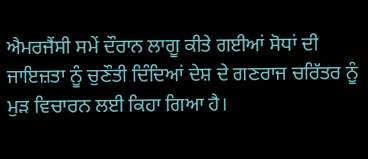ਐਮਰਜੈਂਸੀ ਸਮੇਂ ਦੌਰਾਨ ਲਾਗੂ ਕੀਤੇ ਗਈਆਂ ਸੋਧਾਂ ਦੀ ਜਾਇਜ਼ਤਾ ਨੂੰ ਚੁਣੌਤੀ ਦਿੰਦਿਆਂ ਦੇਸ਼ ਦੇ ਗਣਰਾਜ ਚਰਿੱਤਰ ਨੂੰ ਮੁੜ ਵਿਚਾਰਨ ਲਈ ਕਿਹਾ ਗਿਆ ਹੈ।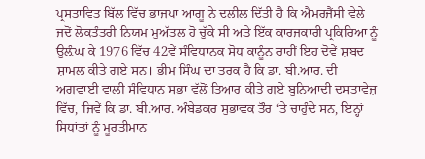ਪ੍ਰਸਤਾਵਿਤ ਬਿੱਲ ਵਿੱਚ ਭਾਜਪਾ ਆਗੂ ਨੇ ਦਲੀਲ ਦਿੱਤੀ ਹੈ ਕਿ ਐਮਰਜੈਂਸੀ ਵੇਲੇ ਜਦੋਂ ਲੋਕਤੰਤਰੀ ਨਿਯਮ ਮੁਅੱਤਲ ਹੋ ਚੁੱਕੇ ਸੀ ਅਤੇ ਇੱਕ ਕਾਰਜਕਾਰੀ ਪ੍ਰਕਿਰਿਆ ਨੂੰ ਉਲ਼ੰਘ ਕੇ 1976 ਵਿੱਚ 42ਵੇਂ ਸੰਵਿਧਾਨਕ ਸੋਧ ਕਾਨੂੰਨ ਰਾਹੀਂ ਇਹ ਦੋਵੇਂ ਸ਼ਬਦ ਸ਼ਾਮਲ ਕੀਤੇ ਗਏ ਸਨ। ਭੀਮ ਸਿੰਘ ਦਾ ਤਰਕ ਹੈ ਕਿ ਡਾ. ਬੀ.ਆਰ. ਦੀ ਅਗਵਾਈ ਵਾਲੀ ਸੰਵਿਧਾਨ ਸਭਾ ਵੱਲੋਂ ਤਿਆਰ ਕੀਤੇ ਗਏ ਬੁਨਿਆਦੀ ਦਸਤਾਵੇਜ਼ ਵਿੱਚ, ਜਿਵੇਂ ਕਿ ਡਾ. ਬੀ.ਆਰ. ਅੰਬੇਡਕਰ ਸੁਭਾਵਕ ਤੌਰ ‘ਤੇ ਚਾਹੁੰਦੇ ਸਨ, ਇਨ੍ਹਾਂ ਸਿਧਾਂਤਾਂ ਨੂੰ ਮੂਰਤੀਮਾਨ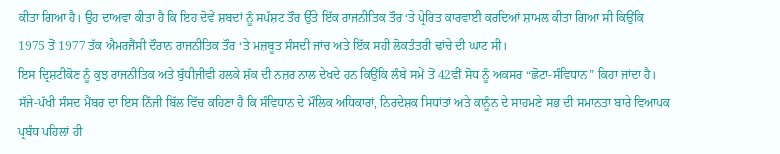ਕੀਤਾ ਗਿਆ ਹੈ। ਉਹ ਦਾਅਵਾ ਕੀਤਾ ਹੈ ਕਿ ਇਹ ਦੋਵੇਂ ਸ਼ਬਦਾਂ ਨੂੰ ਸਪੱਸ਼ਟ ਤੌਰ ਉੱਤੇ ਇੱਕ ਰਾਜਨੀਤਿਕ ਤੌਰ ‘ਤੇ ਪ੍ਰੇਰਿਤ ਕਾਰਵਾਈ ਕਰਦਿਆਂ ਸ਼ਾਮਲ ਕੀਤਾ ਗਿਆ ਸੀ ਕਿਉਂਕਿ 1975 ਤੋਂ 1977 ਤੱਕ ਐਮਰਜੈਂਸੀ ਦੌਰਾਨ ਰਾਜਨੀਤਿਕ ਤੌਰ ‘ਤੇ ਮਜ਼ਬੂਤ ਸੰਸਦੀ ਜਾਂਚ ਅਤੇ ਇੱਕ ਸਹੀ ਲੋਕਤੰਤਰੀ ਢਾਂਚੇ ਦੀ ਘਾਟ ਸੀ।
ਇਸ ਦ੍ਰਿਸ਼ਟੀਕੋਣ ਨੂੰ ਕੁਝ ਰਾਜਨੀਤਿਕ ਅਤੇ ਬੁੱਧੀਜੀਵੀ ਹਲਕੇ ਸ਼ੱਕ ਦੀ ਨਜ਼ਰ ਨਾਲ ਦੇਖਦੇ ਹਨ ਕਿਉਂਕਿ ਲੰਬੇ ਸਮੇਂ ਤੋਂ 42ਵੀਂ ਸੋਧ ਨੂੰ ਅਕਸਰ “ਛੋਟਾ-ਸੰਵਿਧਾਨ” ਕਿਹਾ ਜਾਂਦਾ ਹੈ। ਸੱਜੇ-ਪੱਖੀ ਸੰਸਦ ਮੈਂਬਰ ਦਾ ਇਸ ਨਿੱਜੀ ਬਿੱਲ ਵਿੱਚ ਕਹਿਣਾ ਹੈ ਕਿ ਸੰਵਿਧਾਨ ਦੇ ਮੌਲਿਕ ਅਧਿਕਾਰਾਂ, ਨਿਰਦੇਸ਼ਕ ਸਿਧਾਂਤਾਂ ਅਤੇ ਕਾਨੂੰਨ ਦੇ ਸਾਹਮਣੇ ਸਭ ਦੀ ਸਮਾਨਤਾ ਬਾਰੇ ਵਿਆਪਕ ਪ੍ਰਬੰਧ ਪਹਿਲਾਂ ਹੀ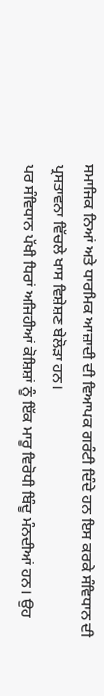ਸਮਾਜਿਕ ਨਿਆਂ ਅਤੇ ਧਾਰਮਿਕ ਆਜ਼ਾਦੀ ਦੀ ਵਿਆਪਕ ਗਰੰਟੀ ਦਿੰਦੇ ਹਨ ਇਸ ਕਰਕੇ ਸੰਵਿਧਾਨ ਦੀ ਪ੍ਰਸਤਾਵਨਾ ਵਿੱਚਲੇ ਖਾਸ ਵਿਸ਼ੇਸ਼ਣ ਬੇਲੋੜਾ ਹਨ।
ਪਰ ਸੰਵਿਧਾਨ ਪੱਖੀ ਧਿਰਾਂ ਅਜਿਹੀਆਂ ਕੋਸ਼ਿਸ਼ਾਂ ਨੂੰ ਇੱਕ ਮਾਰੂ ਵਿਰੋਧੀ ਬਿੰਦੂ ਮੰਨਦੀਆਂ ਹਨ। ਉਹ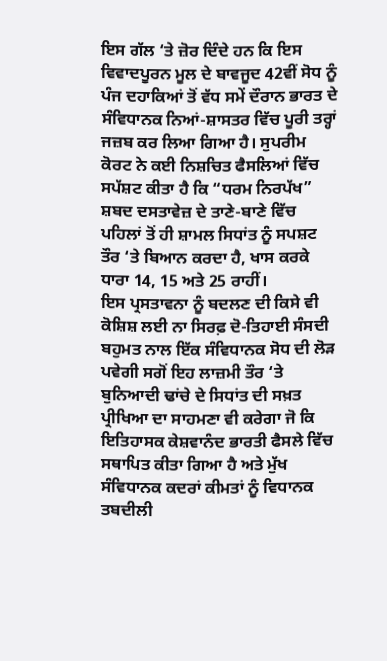ਇਸ ਗੱਲ ‘ਤੇ ਜ਼ੋਰ ਦਿੰਦੇ ਹਨ ਕਿ ਇਸ ਵਿਵਾਦਪੂਰਨ ਮੂਲ ਦੇ ਬਾਵਜੂਦ 42ਵੀਂ ਸੋਧ ਨੂੰ ਪੰਜ ਦਹਾਕਿਆਂ ਤੋਂ ਵੱਧ ਸਮੇਂ ਦੌਰਾਨ ਭਾਰਤ ਦੇ ਸੰਵਿਧਾਨਕ ਨਿਆਂ-ਸ਼ਾਸਤਰ ਵਿੱਚ ਪੂਰੀ ਤਰ੍ਹਾਂ ਜਜ਼ਬ ਕਰ ਲਿਆ ਗਿਆ ਹੈ। ਸੁਪਰੀਮ ਕੋਰਟ ਨੇ ਕਈ ਨਿਸ਼ਚਿਤ ਫੈਸਲਿਆਂ ਵਿੱਚ ਸਪੱਸ਼ਟ ਕੀਤਾ ਹੈ ਕਿ “ਧਰਮ ਨਿਰਪੱਖ” ਸ਼ਬਦ ਦਸਤਾਵੇਜ਼ ਦੇ ਤਾਣੇ-ਬਾਣੇ ਵਿੱਚ ਪਹਿਲਾਂ ਤੋਂ ਹੀ ਸ਼ਾਮਲ ਸਿਧਾਂਤ ਨੂੰ ਸਪਸ਼ਟ ਤੌਰ ‘ਤੇ ਬਿਆਨ ਕਰਦਾ ਹੈ, ਖਾਸ ਕਰਕੇ ਧਾਰਾ 14, 15 ਅਤੇ 25 ਰਾਹੀਂ।
ਇਸ ਪ੍ਰਸਤਾਵਨਾ ਨੂੰ ਬਦਲਣ ਦੀ ਕਿਸੇ ਵੀ ਕੋਸ਼ਿਸ਼ ਲਈ ਨਾ ਸਿਰਫ਼ ਦੋ-ਤਿਹਾਈ ਸੰਸਦੀ ਬਹੁਮਤ ਨਾਲ ਇੱਕ ਸੰਵਿਧਾਨਕ ਸੋਧ ਦੀ ਲੋੜ ਪਵੇਗੀ ਸਗੋਂ ਇਹ ਲਾਜ਼ਮੀ ਤੌਰ ‘ਤੇ ਬੁਨਿਆਦੀ ਢਾਂਚੇ ਦੇ ਸਿਧਾਂਤ ਦੀ ਸਖ਼ਤ ਪ੍ਰੀਖਿਆ ਦਾ ਸਾਹਮਣਾ ਵੀ ਕਰੇਗਾ ਜੋ ਕਿ ਇਤਿਹਾਸਕ ਕੇਸ਼ਵਾਨੰਦ ਭਾਰਤੀ ਫੈਸਲੇ ਵਿੱਚ ਸਥਾਪਿਤ ਕੀਤਾ ਗਿਆ ਹੈ ਅਤੇ ਮੁੱਖ ਸੰਵਿਧਾਨਕ ਕਦਰਾਂ ਕੀਮਤਾਂ ਨੂੰ ਵਿਧਾਨਕ ਤਬਦੀਲੀ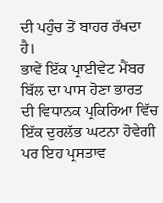ਦੀ ਪਹੁੰਚ ਤੋਂ ਬਾਹਰ ਰੱਖਦਾ ਹੈ।
ਭਾਵੇਂ ਇੱਕ ਪ੍ਰਾਈਵੇਟ ਮੈਂਬਰ ਬਿੱਲ ਦਾ ਪਾਸ ਹੋਣਾ ਭਾਰਤ ਦੀ ਵਿਧਾਨਕ ਪ੍ਰਕਿਰਿਆ ਵਿੱਚ ਇੱਕ ਦੁਰਲੱਭ ਘਟਨਾ ਹੋਵੇਗੀ ਪਰ ਇਹ ਪ੍ਰਸਤਾਵ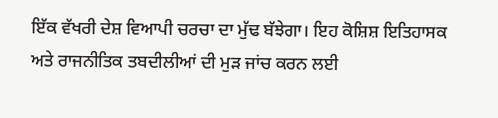ਇੱਕ ਵੱਖਰੀ ਦੇਸ਼ ਵਿਆਪੀ ਚਰਚਾ ਦਾ ਮੁੱਢ ਬੱਝੇਗਾ। ਇਹ ਕੋਸ਼ਿਸ਼ ਇਤਿਹਾਸਕ ਅਤੇ ਰਾਜਨੀਤਿਕ ਤਬਦੀਲੀਆਂ ਦੀ ਮੁੜ ਜਾਂਚ ਕਰਨ ਲਈ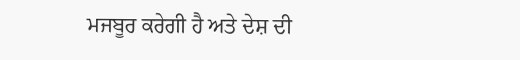ਮਜਬੂਰ ਕਰੇਗੀ ਹੈ ਅਤੇ ਦੇਸ਼ ਦੀ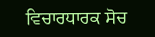ਵਿਚਾਰਧਾਰਕ ਸੋਚ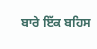ਬਾਰੇ ਇੱਕ ਬਹਿਸ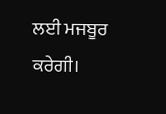ਲਈ ਮਜਬੂਰ ਕਰੇਗੀ।